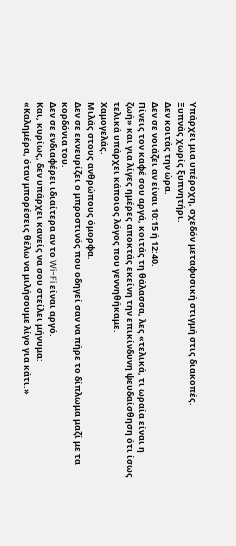Υπάρχει μια υπέροχη, σχεδόν μεταφυσική στιγμή στις διακοπές.
Ξυπνάς χωρίς ξυπνητήρι.
Δεν κοιτάς την ώρα.
Δεν σε νοιάζει αν είναι 10:15 ή 12:40.
Πίνεις τον καφέ σου αργά, κοιτάς τη θάλασσα, λες «τελικά, τι ωραία είναι η ζωή» και για λίγες ημέρες αποκτάς εκείνη την επικίνδυνη ψευδαίσθηση ότι ίσως τελικά υπάρχει κάποιος λόγος που γεννηθήκαμε.
Χαμογελάς.
Μιλάς στους ανθρώπους όμορφα.
Δεν σε εκνευρίζει ο μπροστινός που οδηγεί σαν να πήρε το δίπλωμα μαζί με τα κορδόνια του.
Δεν σε ενδιαφέρει ιδιαίτερα αν το Wi-Fi είναι αργό.
Και, κυρίως, δεν υπάρχει κανείς να σου στείλει μήνυμα:
«Καλημέρα, όταν μπορέσεις θέλω να μιλήσουμε λίγο για κάτι.»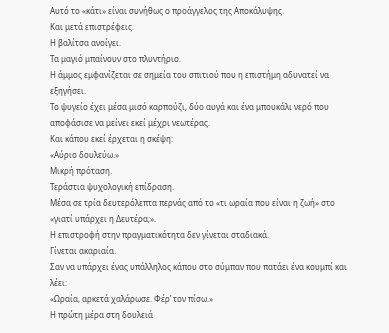Αυτό το «κάτι» είναι συνήθως ο προάγγελος της Αποκάλυψης.
Και μετά επιστρέφεις.
Η βαλίτσα ανοίγει.
Τα μαγιό μπαίνουν στο πλυντήριο.
Η άμμος εμφανίζεται σε σημεία του σπιτιού που η επιστήμη αδυνατεί να εξηγήσει.
Το ψυγείο έχει μέσα μισό καρπούζι, δύο αυγά και ένα μπουκάλι νερό που αποφάσισε να μείνει εκεί μέχρι νεωτέρας.
Και κάπου εκεί έρχεται η σκέψη:
«Αύριο δουλεύω.»
Μικρή πρόταση.
Τεράστια ψυχολογική επίδραση.
Μέσα σε τρία δευτερόλεπτα περνάς από το «τι ωραία που είναι η ζωή» στο «γιατί υπάρχει η Δευτέρα;».
Η επιστροφή στην πραγματικότητα δεν γίνεται σταδιακά.
Γίνεται ακαριαία.
Σαν να υπάρχει ένας υπάλληλος κάπου στο σύμπαν που πατάει ένα κουμπί και λέει:
«Ωραία, αρκετά χαλάρωσε. Φέρ’ τον πίσω.»
Η πρώτη μέρα στη δουλειά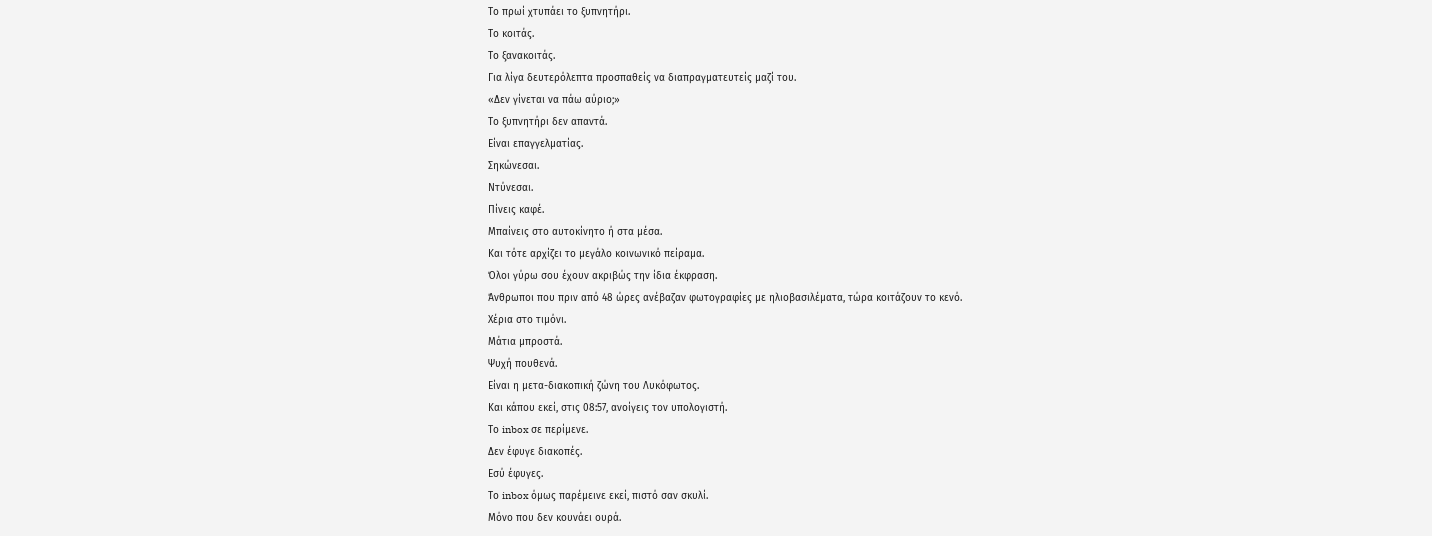Το πρωί χτυπάει το ξυπνητήρι.
Το κοιτάς.
Το ξανακοιτάς.
Για λίγα δευτερόλεπτα προσπαθείς να διαπραγματευτείς μαζί του.
«Δεν γίνεται να πάω αύριο;»
Το ξυπνητήρι δεν απαντά.
Είναι επαγγελματίας.
Σηκώνεσαι.
Ντύνεσαι.
Πίνεις καφέ.
Μπαίνεις στο αυτοκίνητο ή στα μέσα.
Και τότε αρχίζει το μεγάλο κοινωνικό πείραμα.
Όλοι γύρω σου έχουν ακριβώς την ίδια έκφραση.
Άνθρωποι που πριν από 48 ώρες ανέβαζαν φωτογραφίες με ηλιοβασιλέματα, τώρα κοιτάζουν το κενό.
Χέρια στο τιμόνι.
Μάτια μπροστά.
Ψυχή πουθενά.
Είναι η μετα-διακοπική ζώνη του Λυκόφωτος.
Και κάπου εκεί, στις 08:57, ανοίγεις τον υπολογιστή.
Το inbox σε περίμενε.
Δεν έφυγε διακοπές.
Εσύ έφυγες.
Το inbox όμως παρέμεινε εκεί, πιστό σαν σκυλί.
Μόνο που δεν κουνάει ουρά.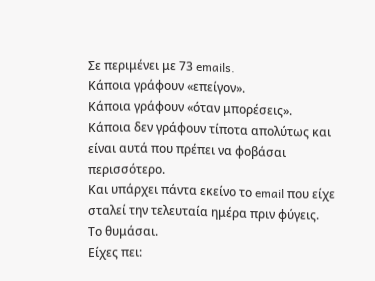Σε περιμένει με 73 emails.
Κάποια γράφουν «επείγον».
Κάποια γράφουν «όταν μπορέσεις».
Κάποια δεν γράφουν τίποτα απολύτως και είναι αυτά που πρέπει να φοβάσαι περισσότερο.
Και υπάρχει πάντα εκείνο το email που είχε σταλεί την τελευταία ημέρα πριν φύγεις.
Το θυμάσαι.
Είχες πει: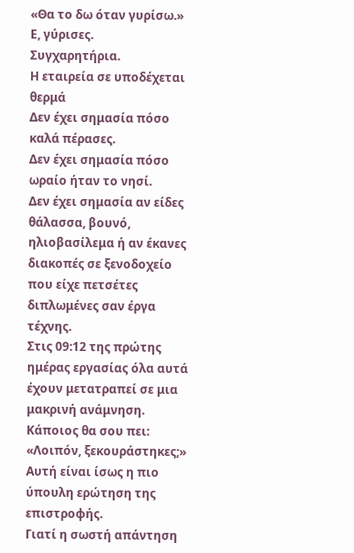«Θα το δω όταν γυρίσω.»
Ε, γύρισες.
Συγχαρητήρια.
Η εταιρεία σε υποδέχεται θερμά
Δεν έχει σημασία πόσο καλά πέρασες.
Δεν έχει σημασία πόσο ωραίο ήταν το νησί.
Δεν έχει σημασία αν είδες θάλασσα, βουνό, ηλιοβασίλεμα ή αν έκανες διακοπές σε ξενοδοχείο που είχε πετσέτες διπλωμένες σαν έργα τέχνης.
Στις 09:12 της πρώτης ημέρας εργασίας όλα αυτά έχουν μετατραπεί σε μια μακρινή ανάμνηση.
Κάποιος θα σου πει:
«Λοιπόν, ξεκουράστηκες;»
Αυτή είναι ίσως η πιο ύπουλη ερώτηση της επιστροφής.
Γιατί η σωστή απάντηση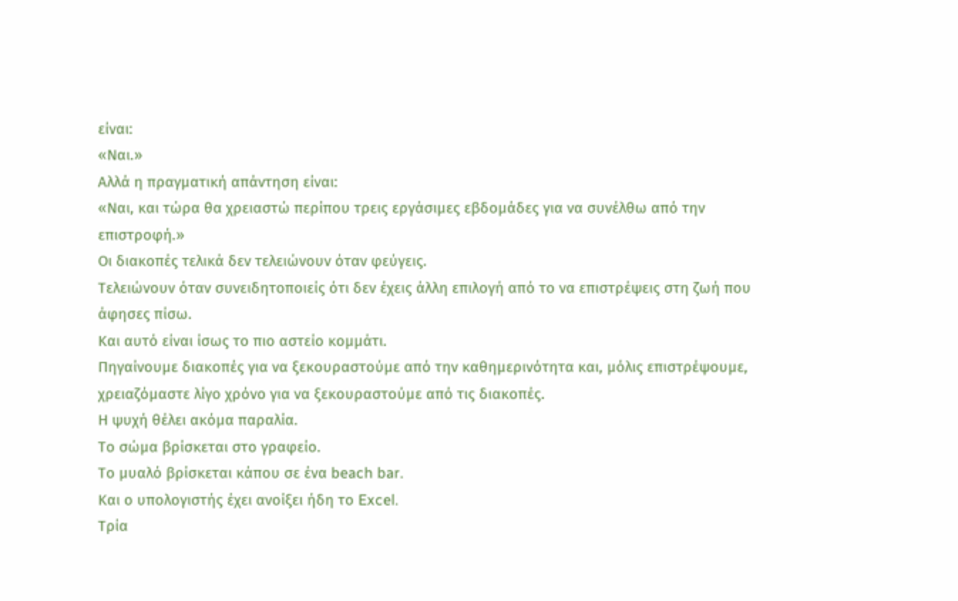είναι:
«Ναι.»
Αλλά η πραγματική απάντηση είναι:
«Ναι, και τώρα θα χρειαστώ περίπου τρεις εργάσιμες εβδομάδες για να συνέλθω από την επιστροφή.»
Οι διακοπές τελικά δεν τελειώνουν όταν φεύγεις.
Τελειώνουν όταν συνειδητοποιείς ότι δεν έχεις άλλη επιλογή από το να επιστρέψεις στη ζωή που άφησες πίσω.
Και αυτό είναι ίσως το πιο αστείο κομμάτι.
Πηγαίνουμε διακοπές για να ξεκουραστούμε από την καθημερινότητα και, μόλις επιστρέψουμε, χρειαζόμαστε λίγο χρόνο για να ξεκουραστούμε από τις διακοπές.
Η ψυχή θέλει ακόμα παραλία.
Το σώμα βρίσκεται στο γραφείο.
Το μυαλό βρίσκεται κάπου σε ένα beach bar.
Και ο υπολογιστής έχει ανοίξει ήδη το Excel.
Τρία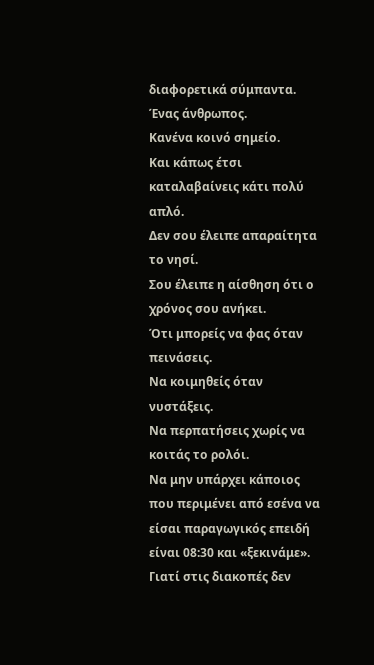διαφορετικά σύμπαντα.
Ένας άνθρωπος.
Κανένα κοινό σημείο.
Και κάπως έτσι καταλαβαίνεις κάτι πολύ απλό.
Δεν σου έλειπε απαραίτητα το νησί.
Σου έλειπε η αίσθηση ότι ο χρόνος σου ανήκει.
Ότι μπορείς να φας όταν πεινάσεις.
Να κοιμηθείς όταν νυστάξεις.
Να περπατήσεις χωρίς να κοιτάς το ρολόι.
Να μην υπάρχει κάποιος που περιμένει από εσένα να είσαι παραγωγικός επειδή είναι 08:30 και «ξεκινάμε».
Γιατί στις διακοπές δεν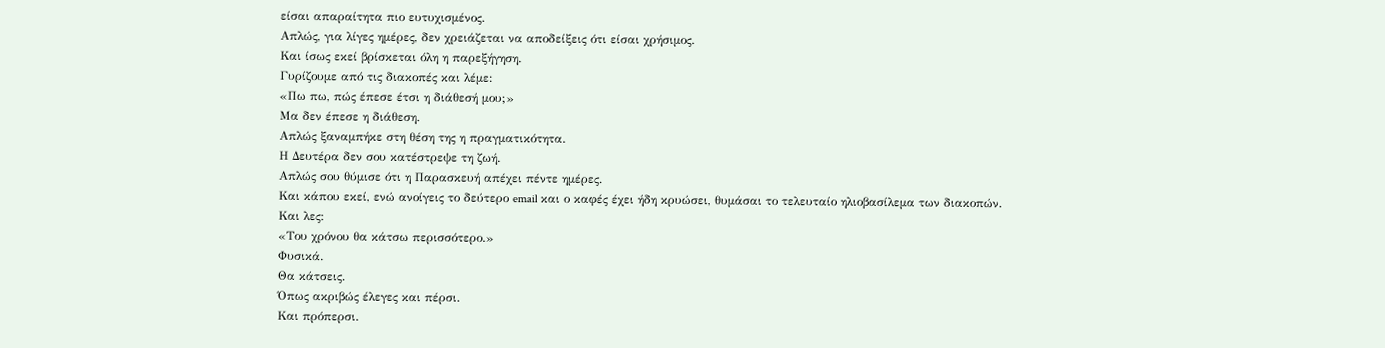είσαι απαραίτητα πιο ευτυχισμένος.
Απλώς, για λίγες ημέρες, δεν χρειάζεται να αποδείξεις ότι είσαι χρήσιμος.
Και ίσως εκεί βρίσκεται όλη η παρεξήγηση.
Γυρίζουμε από τις διακοπές και λέμε:
«Πω πω, πώς έπεσε έτσι η διάθεσή μου;»
Μα δεν έπεσε η διάθεση.
Απλώς ξαναμπήκε στη θέση της η πραγματικότητα.
Η Δευτέρα δεν σου κατέστρεψε τη ζωή.
Απλώς σου θύμισε ότι η Παρασκευή απέχει πέντε ημέρες.
Και κάπου εκεί, ενώ ανοίγεις το δεύτερο email και ο καφές έχει ήδη κρυώσει, θυμάσαι το τελευταίο ηλιοβασίλεμα των διακοπών.
Και λες:
«Του χρόνου θα κάτσω περισσότερο.»
Φυσικά.
Θα κάτσεις.
Όπως ακριβώς έλεγες και πέρσι.
Και πρόπερσι.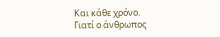Και κάθε χρόνο.
Γιατί ο άνθρωπος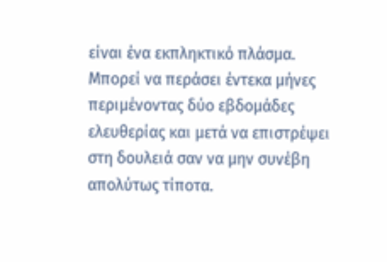είναι ένα εκπληκτικό πλάσμα.
Μπορεί να περάσει έντεκα μήνες περιμένοντας δύο εβδομάδες ελευθερίας και μετά να επιστρέψει στη δουλειά σαν να μην συνέβη απολύτως τίποτα.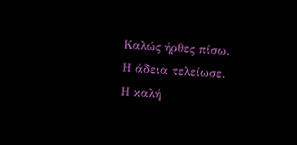Καλώς ήρθες πίσω.
Η άδεια τελείωσε.
Η καλή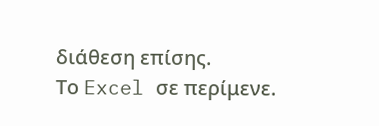διάθεση επίσης.
Το Excel σε περίμενε.